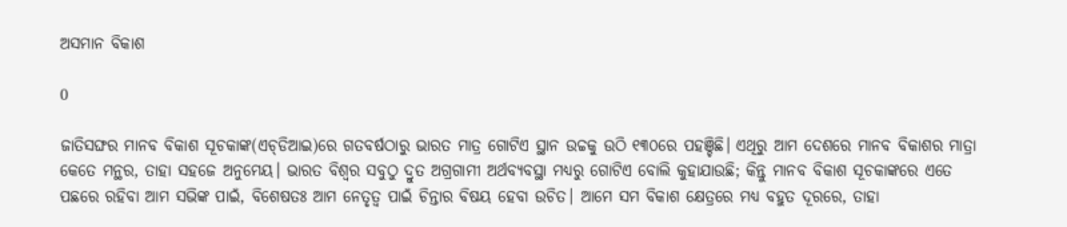ଅସମାନ ବିକାଶ

0

ଜାତିସଙ୍ଘର ମାନବ ବିକାଶ ସୂଚକାଙ୍କ(ଏଚ୍‌ଡିଆଇ)ରେ ଗତବର୍ଷଠାରୁ ଭାରତ ମାତ୍ର ଗୋଟିଏ ସ୍ଥାନ ଉଚ୍ଚକୁ ଉଠି ୧୩୦ରେ ପହଞ୍ଚିଛି। ଏଥିରୁ ଆମ ଦେଶରେ ମାନବ ବିକାଶର ମାତ୍ରା କେତେ ମନ୍ଥର, ତାହା ସହଜେ ଅନୁମେୟ। ଭାରତ ବିଶ୍ବର ସବୁଠୁ ଦ୍ରୁତ ଅଗ୍ରଗାମୀ ଅର୍ଥବ୍ୟବସ୍ଥା ମଧ୍ୟରୁ ଗୋଟିଏ ବୋଲି କୁହାଯାଉଛି; କିନ୍ତୁ ମାନବ ବିକାଶ ସୂଚକାଙ୍କରେ ଏତେ ପଛରେ ରହିବା ଆମ ସଭିଙ୍କ ପାଇଁ, ବିଶେଷତଃ ଆମ ନେତୃତ୍ବ ପାଇଁ ଚିନ୍ତାର ବିଷୟ ହେବା ଉଚିତ। ଆମେ ସମ ବିକାଶ କ୍ଷେତ୍ରରେ ମଧ୍ୟ ବହୁତ ଦୂରରେ, ତାହା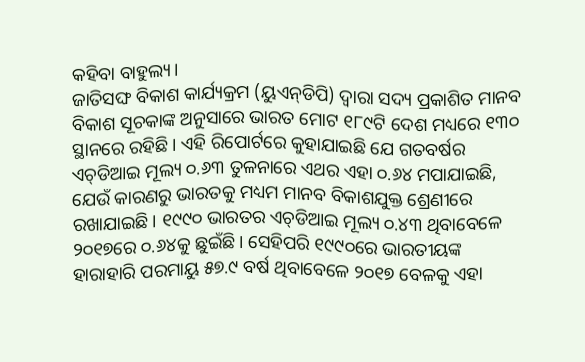କହିବା ବାହୁଲ୍ୟ।
ଜାତିସଙ୍ଘ ବିକାଶ କାର୍ଯ୍ୟକ୍ରମ (ୟୁଏନ୍‌ଡିପି) ଦ୍ବାରା ସଦ୍ୟ ପ୍ରକାଶିତ ମାନବ ବିକାଶ ସୂଚକାଙ୍କ ଅନୁସାରେ ଭାରତ ମୋଟ ୧୮୯ଟି ଦେଶ ମଧ୍ୟରେ ୧୩୦ ସ୍ଥାନରେ ରହିଛି। ଏହି ରିପୋର୍ଟରେ କୁହାଯାଇଛି ଯେ ଗତବର୍ଷର ଏଚ୍‌ଡିଆଇ ମୂଲ୍ୟ ୦.୬୩ ତୁଳନାରେ ଏଥର ଏହା ୦.୬୪ ମପାଯାଇଛି, ଯେଉଁ କାରଣରୁ ଭାରତକୁ ମଧ୍ୟମ ମାନବ ବିକାଶଯୁକ୍ତ ଶ୍ରେଣୀରେ ରଖାଯାଇଛି। ୧୯୯୦ ଭାରତର ଏଚ୍‌ଡିଆଇ ମୂଲ୍ୟ ୦.୪୩ ଥିବାବେଳେ ୨୦୧୭ରେ ୦.୬୪କୁ ଛୁଇଁଛି। ସେହିପରି ୧୯୯୦ରେ ଭାରତୀୟଙ୍କ ହାରାହାରି ପରମାୟୁ ୫୭.୯ ବର୍ଷ ଥିବାବେଳେ ୨୦୧୭ ବେଳକୁ ଏହା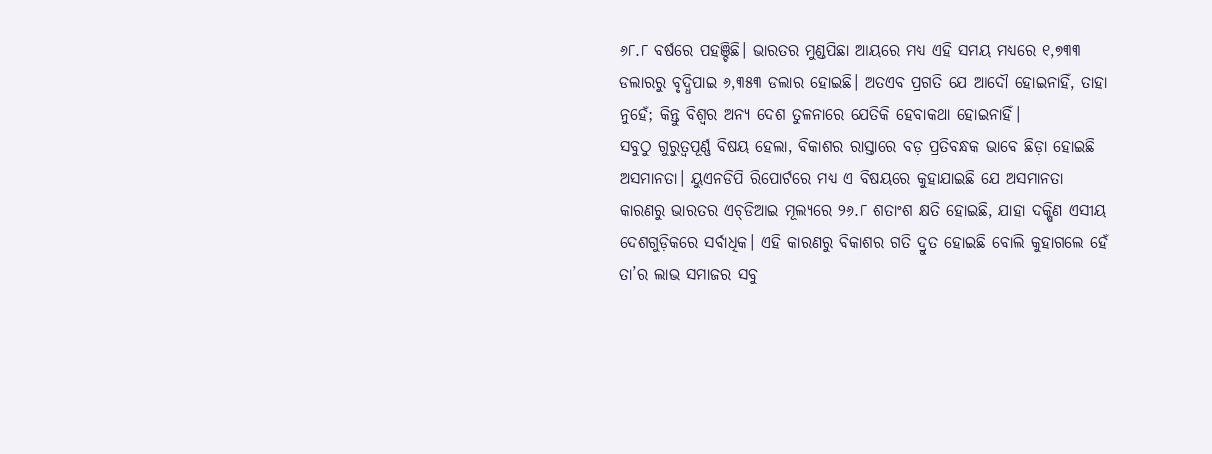୬୮.୮ ବର୍ଷରେ ପହଞ୍ଚିଛି। ଭାରତର ମୁଣ୍ଡପିଛା ଆୟରେ ମଧ୍ୟ ଏହି ସମୟ ମଧ୍ୟରେ ୧,୭୩୩ ଡଲାରରୁ ବୃଦ୍ଧିପାଇ ୬,୩୫୩ ଡଲାର ହୋଇଛି। ଅତଏବ ପ୍ରଗତି ଯେ ଆଦୌ ହୋଇନାହିଁ, ତାହା ନୁହେଁ; କିନ୍ତୁ ବିଶ୍ବର ଅନ୍ୟ ଦେଶ ତୁଳନାରେ ଯେତିକି ହେବାକଥା ହୋଇନାହିଁ।
ସବୁଠୁ ଗୁରୁତ୍ବପୂର୍ଣ୍ଣ ବିଷୟ ହେଲା, ବିକାଶର ରାସ୍ତାରେ ବଡ଼ ପ୍ରତିବନ୍ଧକ ଭାବେ ଛିଡ଼ା ହୋଇଛି ଅସମାନତା। ୟୁଏନଡିପି ରିପୋର୍ଟରେ ମଧ୍ୟ ଏ ବିଷୟରେ କୁହାଯାଇଛି ଯେ ଅସମାନତା କାରଣରୁ ଭାରତର ଏଚ୍‌ଡିଆଇ ମୂଲ୍ୟରେ ୨୬.୮ ଶତାଂଶ କ୍ଷତି ହୋଇଛି, ଯାହା ଦକ୍ଷିଣ ଏସୀୟ ଦେଶଗୁଡ଼ିକରେ ସର୍ବାଧିକ। ଏହି କାରଣରୁ ବିକାଶର ଗତି ଦ୍ରୁତ ହୋଇଛି ବୋଲି କୁହାଗଲେ ହେଁ ତା’ର ଲାଭ ସମାଜର ସବୁ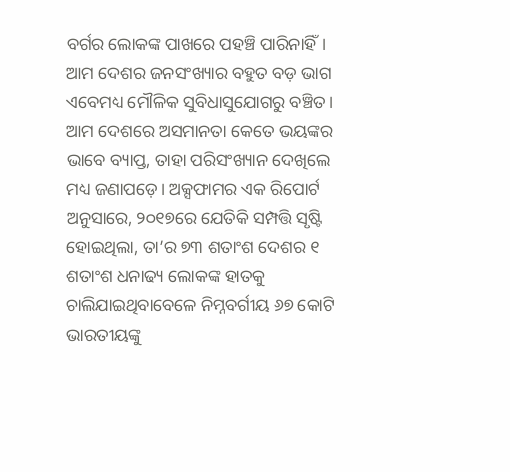ବର୍ଗର ଲୋକଙ୍କ ପାଖରେ ପହଞ୍ଚି ପାରିନାହିଁ। ଆମ ଦେଶର ଜନସଂଖ୍ୟାର ବହୁତ ବଡ଼ ଭାଗ ଏବେମଧ୍ୟ ମୌଳିକ ସୁବିଧାସୁଯୋଗରୁ ବଞ୍ଚିତ।
ଆମ ଦେଶରେ ଅସମାନତା କେତେ ଭୟଙ୍କର ଭାବେ ବ୍ୟାପ୍ତ, ତାହା ପରିସଂଖ୍ୟାନ ଦେଖିଲେ ମଧ୍ୟ ଜଣାପଡ଼େ। ଅକ୍ସଫାମର ଏକ ରିପୋର୍ଟ ଅନୁସାରେ, ୨୦୧୭ରେ ଯେତିକି ସମ୍ପତ୍ତି ସୃଷ୍ଟି ହୋଇଥିଲା, ତା’ର ୭୩ ଶତାଂଶ ଦେଶର ୧ ଶତାଂଶ ଧନାଢ୍ୟ ଲୋକଙ୍କ ହାତକୁ ଚାଲିଯାଇଥିବାବେଳେ ନିମ୍ନବର୍ଗୀୟ ୬୭ କୋଟି ଭାରତୀୟଙ୍କୁ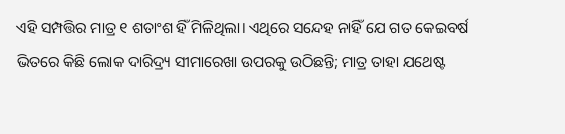ଏହି ସମ୍ପତ୍ତିର ମାତ୍ର ୧ ଶତାଂଶ ହିଁ ମିଳିଥିଲା। ଏଥିରେ ସନ୍ଦେହ ନାହିଁ ଯେ ଗତ କେଇବର୍ଷ ଭିତରେ କିଛି ଲୋକ ଦାରିଦ୍ର୍ୟ ସୀମାରେଖା ଉପରକୁ ଉଠିଛନ୍ତି; ମାତ୍ର ତାହା ଯଥେଷ୍ଟ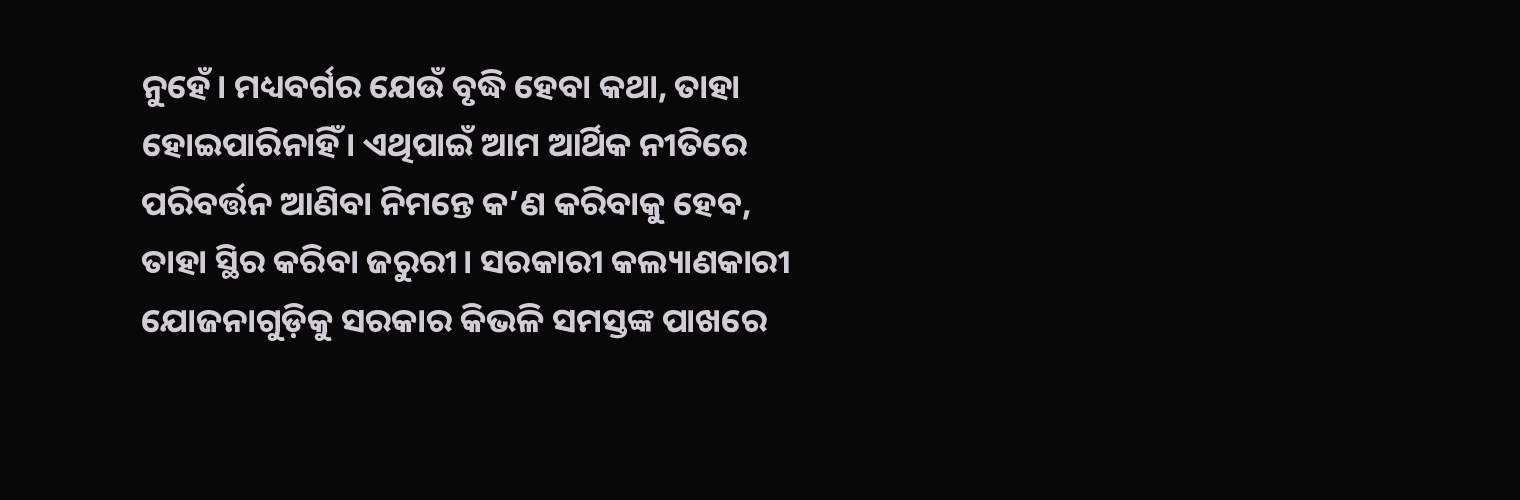ନୁହେଁ। ମଧ୍ୟବର୍ଗର ଯେଉଁ ବୃଦ୍ଧି ହେବା କଥା, ତାହା ହୋଇପାରିନାହିଁ। ଏଥିପାଇଁ ଆମ ଆର୍ଥିକ ନୀତିରେ ପରିବର୍ତ୍ତନ ଆଣିବା ନିମନ୍ତେ କ’ଣ କରିବାକୁ ହେବ, ତାହା ସ୍ଥିର କରିବା ଜରୁରୀ। ସରକାରୀ କଲ୍ୟାଣକାରୀ ଯୋଜନାଗୁଡ଼ିକୁ ସରକାର କିଭଳି ସମସ୍ତଙ୍କ ପାଖରେ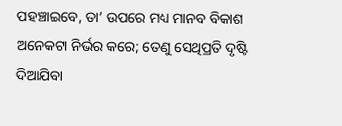ପହଞ୍ଚାଇବେ, ତା’ ଉପରେ ମଧ୍ୟ ମାନବ ବିକାଶ ଅନେକଟା ନିର୍ଭର କରେ; ତେଣୁ ସେଥିପ୍ରତି ଦୃଷ୍ଟି ଦିଆଯିବା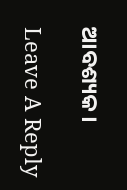ଆବଶ୍ୟକ।

Leave A Reply